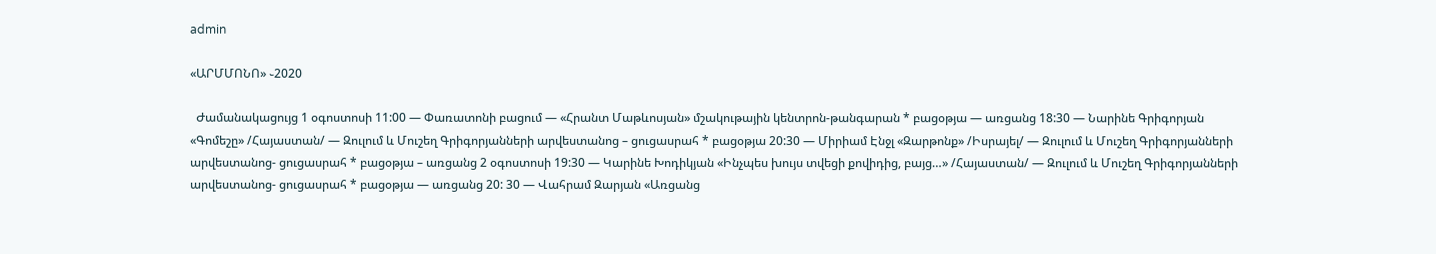admin

«ԱՐՄՄՈՆՈ» ֊2020

  Ժամանակացույց 1 օգոստոսի 11:00 — Փառատոնի բացում — «Հրանտ Մաթևոսյան» մշակութային կենտրոն-թանգարան * բացօթյա — առցանց 18:30 — Նարինե Գրիգորյան «Գոմեշը» /Հայաստան/ — Զուլում և Մուշեղ Գրիգորյանների արվեստանոց – ցուցասրահ * բացօթյա 20:30 — Միրիամ Էնջլ «Զարթոնք» /Իսրայել/ — Զուլում և Մուշեղ Գրիգորյանների արվեստանոց- ցուցասրահ * բացօթյա – առցանց 2 օգոստոսի 19:30 — Կարինե Խոդիկյան «Ինչպես խույս տվեցի քովիդից, բայց…» /Հայաստան/ — Զուլում և Մուշեղ Գրիգորյանների արվեստանոց- ցուցասրահ * բացօթյա — առցանց 20: 30 — Վահրամ Զարյան «Առցանց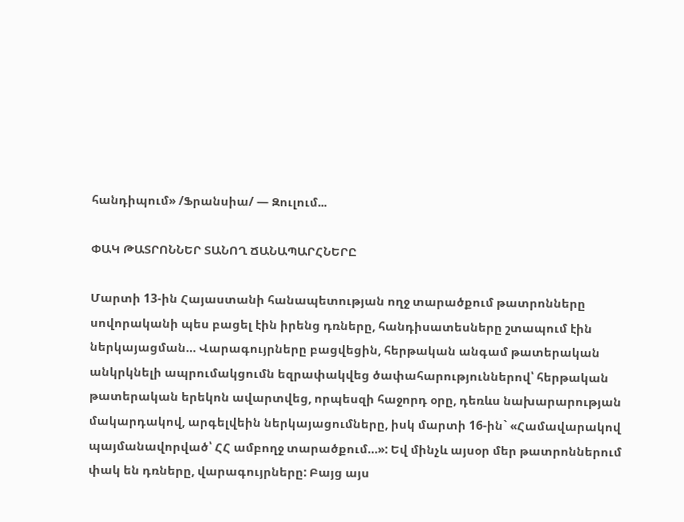հանդիպում» /Ֆրանսիա/ — Զուլում...

ՓԱԿ ԹԱՏՐՈՆՆԵՐ ՏԱՆՈՂ ՃԱՆԱՊԱՐՀՆԵՐԸ

Մարտի 13-ին Հայաստանի հանապետության ողջ տարածքում թատրոնները սովորականի պես բացել էին իրենց դռները, հանդիսատեսները շտապում էին ներկայացման… Վարագույրները բացվեցին, հերթական անգամ թատերական անկրկնելի ապրումակցումն եզրափակվեց ծափահարություններով՝ հերթական թատերական երեկոն ավարտվեց, որպեսզի հաջորդ օրը, դեռևս նախարարության մակարդակով, արգելվեին ներկայացումները, իսկ մարտի 16-ին` «Համավարակով պայմանավորված՝ ՀՀ ամբողջ տարածքում…»: Եվ մինչև այսօր մեր թատրոններում փակ են դռները, վարագույրները: Բայց այս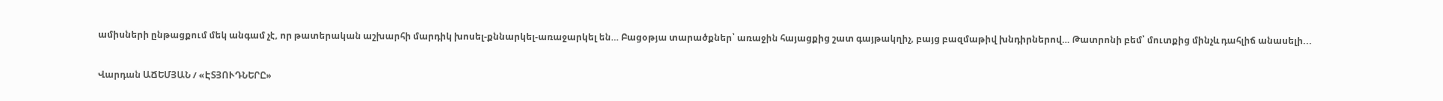ամիսների ընթացքում մեկ անգամ չէ, որ թատերական աշխարհի մարդիկ խոսել-քննարկել-առաջարկել են… Բացօթյա տարածքներ՝ առաջին հայացքից շատ գայթակղիչ, բայց բազմաթիվ խնդիրներով… Թատրոնի բեմ՝ մուտքից մինչև դահլիճ անասելի...

Վարդան ԱՃԵՄՅԱՆ / «ԷՏՅՈՒԴՆԵՐԸ»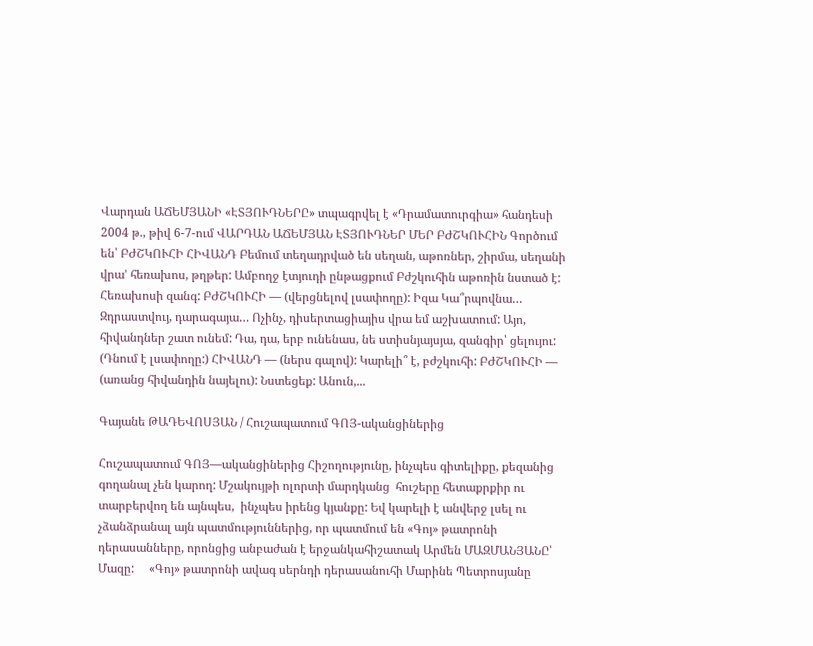Վարդան ԱՃԵՄՅԱՆԻ «ԷՏՅՈՒԴՆԵՐԸ» տպագրվել է «Դրամատուրգիա» հանդեսի 2004 թ., թիվ 6-7-ում ՎԱՐԴԱՆ ԱՃԵՄՅԱՆ ԷՏՅՈՒԴՆԵՐ ՄԵՐ ԲԺՇԿՈՒՀԻՆ Գործում են՝ ԲԺՇԿՈՒՀԻ ՀԻՎԱՆԴ Բեմում տեղադրված են սեղան, աթոռներ, շիրմա, սեղանի վրա’ հեռախոս, թղթեր: Ամբողջ էտյուդի ընթացքում Բժշկուհին աթոռին նստած է: Հեռախոսի զանգ: ԲԺՇԿՈՒՀԻ — (վերցնելով լսափողը): Իզա Կա՞րպովնա… Զդրաստվույ, դարագայա… Ոչինչ, դիսերտացիայիս վրա եմ աշխատում: Այո, հիվանդներ շատ ունեմ: Դա, դա, երբ ունենաս, նե ստիսնյայսյա, զանգիր՝ ցելույու: (Դնում է լսափողը:) ՀԻՎԱՆԴ — (ներս գալով): Կարելի՞ է, բժշկուհի: ԲԺՇԿՈՒՀԻ — (առանց հիվանդին նայելու): Նստեցեք: Անուն,...

Գայանե ԹԱԴԵՎՈՍՅԱՆ / Հուշապատում ԳՈՅ-ականցիներից

Հուշապատում ԳՈՅ—ականցիներից Հիշողությունը, ինչպես գիտելիքը, քեզանից գողանալ չեն կարող: Մշակույթի ոլորտի մարդկանց  հուշերը հետաքրքիր ու տարբերվող են այնպես,  ինչպես իրենց կյանքը: Եվ կարելի է անվերջ լսել ու չձանձրանալ այն պատմություններից, որ պատմում են «Գոյ» թատրոնի դերասանները, որոնցից անբաժան է երջանկահիշատակ Արմեն ՄԱԶՄԱՆՅԱՆԸ՝ Մազը:     «Գոյ» թատրոնի ավագ սերնդի դերասանուհի Մարինե Պետրոսյանը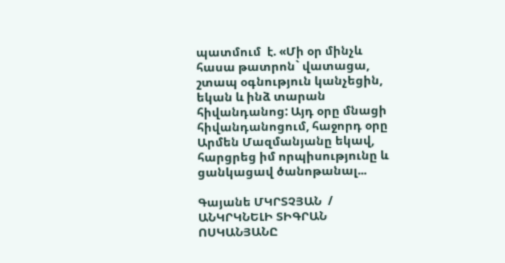պատմում  է. «Մի օր մինչև հասա թատրոն` վատացա, շտապ օգնություն կանչեցին, եկան և ինձ տարան հիվանդանոց: Այդ օրը մնացի հիվանդանոցում, հաջորդ օրը Արմեն Մազմանյանը եկավ, հարցրեց իմ որպիսությունը և ցանկացավ ծանոթանալ...

Գայանե ՄԿՐՏՉՅԱՆ  / ԱՆԿՐԿՆԵԼԻ ՏԻԳՐԱՆ ՈՍԿԱՆՅԱՆԸ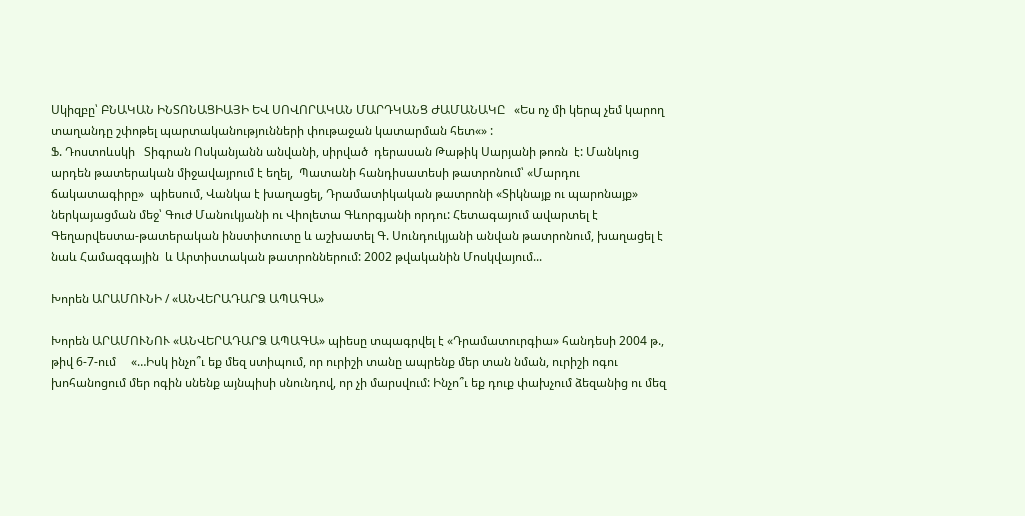Սկիզբը՝ ԲՆԱԿԱՆ ԻՆՏՈՆԱՑԻԱՅԻ ԵՎ ՍՈՎՈՐԱԿԱՆ ՄԱՐԴԿԱՆՑ ԺԱՄԱՆԱԿԸ   «Ես ոչ մի կերպ չեմ կարող տաղանդը շփոթել պարտականությունների փութաջան կատարման հետ«» :                                                            Ֆ. Դոստոևսկի   Տիգրան Ոսկանյանն անվանի, սիրված  դերասան Թաթիկ Սարյանի թոռն  է: Մանկուց  արդեն թատերական միջավայրում է եղել,  Պատանի հանդիսատեսի թատրոնում՝ «Մարդու ճակատագիրը»  պիեսում, Վանկա է խաղացել, Դրամատիկական թատրոնի «Տիկնայք ու պարոնայք» ներկայացման մեջ՝ Գուժ Մանուկյանի ու Վիոլետա Գևորգյանի որդու: Հետագայում ավարտել է Գեղարվեստա-թատերական ինստիտուտը և աշխատել Գ. Սունդուկյանի անվան թատրոնում, խաղացել է նաև Համազգային  և Արտիստական թատրոններում: 2002 թվականին Մոսկվայում...

Խորեն ԱՐԱՄՈՒՆԻ / «ԱՆՎԵՐԱԴԱՐՁ ԱՊԱԳԱ»

Խորեն ԱՐԱՄՈՒՆՈՒ «ԱՆՎԵՐԱԴԱՐՁ ԱՊԱԳԱ» պիեսը տպագրվել է «Դրամատուրգիա» հանդեսի 2004 թ., թիվ 6-7-ում     «…Իսկ ինչո՞ւ եք մեզ ստիպում, որ ուրիշի տանը ապրենք մեր տան նման, ուրիշի ոգու խոհանոցում մեր ոգին սնենք այնպիսի սնունդով, որ չի մարսվում: Ինչո՞ւ եք դուք փախչում ձեզանից ու մեզ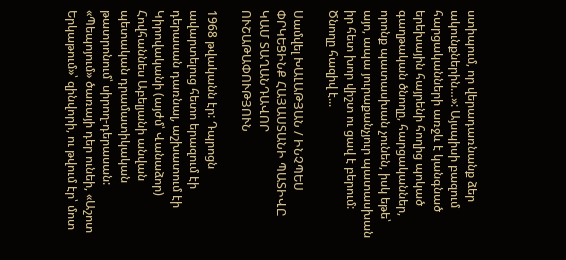ստիպում, որ վերադառնանք ձեր ակունքներին…»: Այսպիսի բազում հարցականների առջև է կանգնած երեխային հայրենի հողից պոկած գաղթական ծնողը, հարցականներ, որոնք պատասխան չունեն, իսկ եթե՝ այո, ապա յուրաքանչյուր պատասխան իր հետ խոր վիշտ ու ցավ է բերում: Ծնողը հազիվ է...

Սամվել ԽԱԼԱԹՅԱՆ / ԻՆՉՊԵՍ ՓՐԿԵՑԻՆՔ ՀԱՅԱՍՏԱՆԻ ՊԱՏԻՎԸ ԿԱՄ ՏԱՂԱՆԴԱՎՈՐ ՈՒՇԱԹԱՓՈՒԹՅՈՒՆ

1968 թվականն էր: Դպրոցն ավարտելուց հետո երազում էի դերասան դառնալ, աշխատում էի Կիրովականի (այժմ՝ Վանաձոր) Հովհաննես Աբելյանի անվան պետական դրամատիկական թատրոնում՝ սիրող-դերասան: «Պեպոյում» ծառայի դեր ունեի, «Աշոտ Երկաթում»՝ զինվորի, ու թվում էր՝ մոտ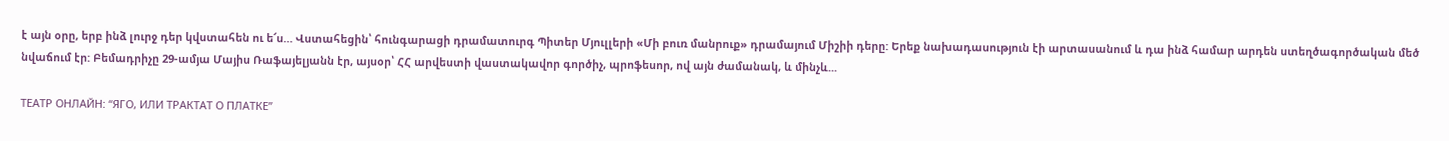է այն օրը, երբ ինձ լուրջ դեր կվստահեն ու ե՜ս… Վստահեցին՝ հունգարացի դրամատուրգ Պիտեր Մյուլլերի «Մի բուռ մանրուք» դրամայում Միշիի դերը: Երեք նախադասություն էի արտասանում և դա ինձ համար արդեն ստեղծագործական մեծ նվաճում էր: Բեմադրիչը 29-ամյա Մայիս Ռաֆայելյանն էր, այսօր՝ ՀՀ արվեստի վաստակավոր գործիչ, պրոֆեսոր, ով այն ժամանակ, և մինչև...

ТЕАТР ОНЛАЙН: “ЯГО, ИЛИ ТРАКТАТ О ПЛАТКЕ”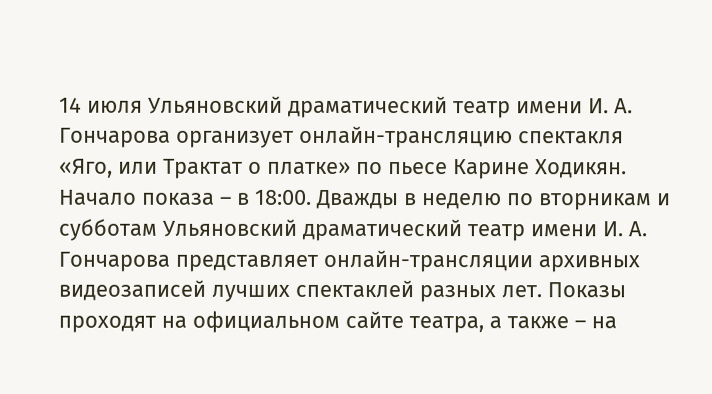14 июля Ульяновский драматический театр имени И. А. Гончарова организует онлайн-трансляцию спектакля «Яго, или Трактат о платке» по пьесе Карине Ходикян. Начало показа – в 18:00. Дважды в неделю по вторникам и субботам Ульяновский драматический театр имени И. А. Гончарова представляет онлайн-трансляции архивных видеозаписей лучших спектаклей разных лет. Показы проходят на официальном сайте театра, а также – на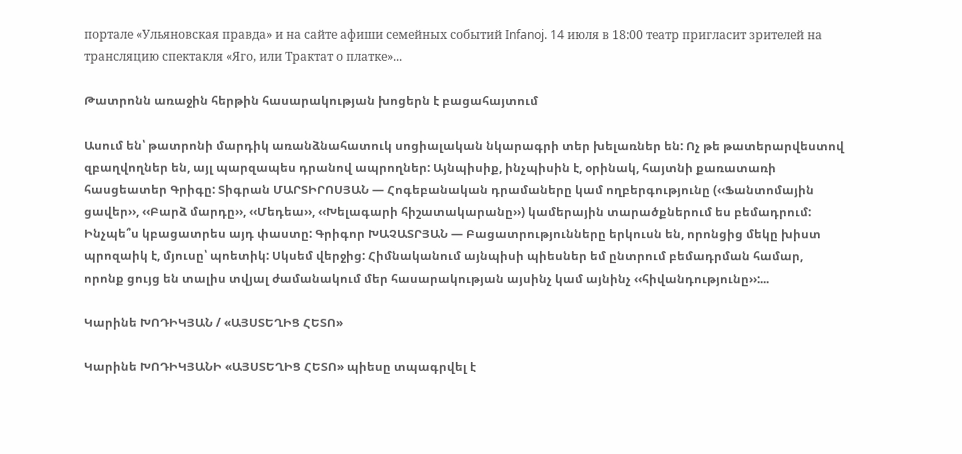портале «Ульяновская правда» и на сайте афиши семейных событий Infanoj. 14 июля в 18:00 театр пригласит зрителей на трансляцию спектакля «Яго, или Трактат о платке»...

Թատրոնն առաջին հերթին հասարակության խոցերն է բացահայտում

Ասում են՝ թատրոնի մարդիկ առանձնահատուկ սոցիալական նկարագրի տեր խելառներ են: Ոչ թե թատերարվեստով զբաղվողներ են, այլ պարզապես դրանով ապրողներ: Այնպիսիք, ինչպիսին է, օրինակ, հայտնի քառատառի հասցեատեր Գրիգը: Տիգրան ՄԱՐՏԻՐՈՍՅԱՆ — Հոգեբանական դրամաները կամ ողբերգությունը (‹‹Ֆանտոմային ցավեր››, ‹‹Բարձ մարդը››, ‹‹Մեդեա››, ‹‹Խելագարի հիշատակարանը››) կամերային տարածքներում ես բեմադրում: Ինչպե՞ս կբացատրես այդ փաստը: Գրիգոր ԽԱՉԱՏՐՅԱՆ — Բացատրությունները երկուսն են, որոնցից մեկը խիստ պրոզաիկ է, մյուսը՝ պոետիկ: Սկսեմ վերջից: Հիմնականում այնպիսի պիեսներ եմ ընտրում բեմադրման համար, որոնք ցույց են տալիս տվյալ ժամանակում մեր հասարակության այսինչ կամ այնինչ ‹‹հիվանդությունը››:...

Կարինե ԽՈԴԻԿՅԱՆ / «ԱՅՍՏԵՂԻՑ ՀԵՏՈ»

Կարինե ԽՈԴԻԿՅԱՆԻ «ԱՅՍՏԵՂԻՑ ՀԵՏՈ» պիեսը տպագրվել է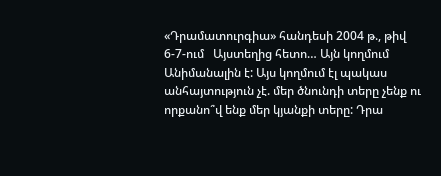«Դրամատուրգիա» հանդեսի 2004 թ., թիվ 6-7-ում   Այստեղից հետո… Այն կողմում Անիմանալին է: Այս կողմում էլ պակաս անհայտություն չէ. մեր ծնունդի տերը չենք ու որքանո՞վ ենք մեր կյանքի տերը: Դրա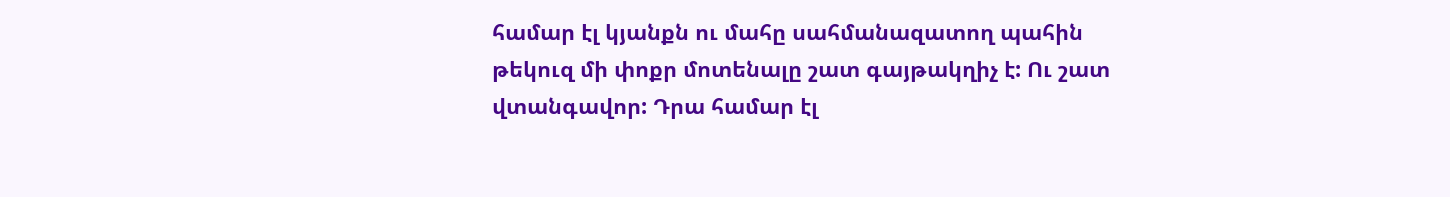համար էլ կյանքն ու մահը սահմանազատող պահին թեկուզ մի փոքր մոտենալը շատ գայթակղիչ է: Ու շատ վտանգավոր: Դրա համար էլ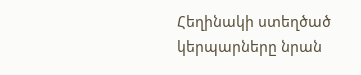Հեղինակի ստեղծած կերպարները նրան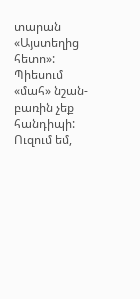տարան «Այստեղից հետո»: Պիեսում «մահ» նշան-բառին չեք հանդիպի: Ուզում եմ,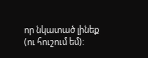որ նկատած լինեք (ու հուշում եմ):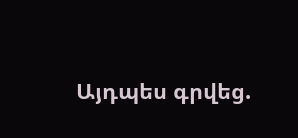Այդպես գրվեց.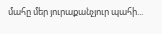մահը մեր յուրաքանչյուր պահի...